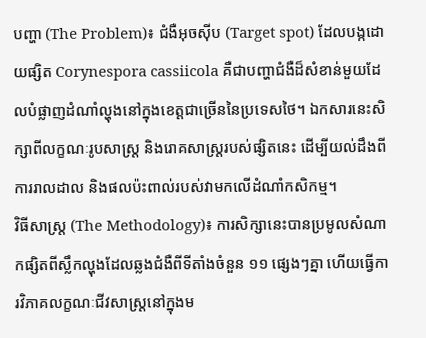បញ្ហា (The Problem)៖ ជំងឺអុចស៊ីប (Target spot) ដែលបង្កដោយផ្សិត Corynespora cassiicola គឺជាបញ្ហាជំងឺដ៏សំខាន់មួយដែលបំផ្លាញដំណាំល្ហុងនៅក្នុងខេត្តជាច្រើននៃប្រទេសថៃ។ ឯកសារនេះសិក្សាពីលក្ខណៈរូបសាស្ត្រ និងរោគសាស្ត្ររបស់ផ្សិតនេះ ដើម្បីយល់ដឹងពីការរាលដាល និងផលប៉ះពាល់របស់វាមកលើដំណាំកសិកម្ម។
វិធីសាស្ត្រ (The Methodology)៖ ការសិក្សានេះបានប្រមូលសំណាកផ្សិតពីស្លឹកល្ហុងដែលឆ្លងជំងឺពីទីតាំងចំនួន ១១ ផ្សេងៗគ្នា ហើយធ្វើការវិភាគលក្ខណៈជីវសាស្ត្រនៅក្នុងម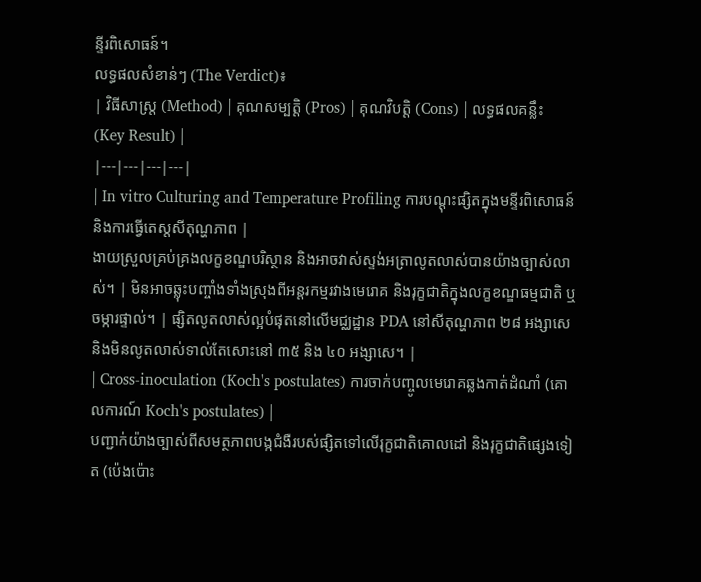ន្ទីរពិសោធន៍។
លទ្ធផលសំខាន់ៗ (The Verdict)៖
| វិធីសាស្ត្រ (Method) | គុណសម្បត្តិ (Pros) | គុណវិបត្តិ (Cons) | លទ្ធផលគន្លឹះ (Key Result) |
|---|---|---|---|
| In vitro Culturing and Temperature Profiling ការបណ្តុះផ្សិតក្នុងមន្ទីរពិសោធន៍ និងការធ្វើតេស្តសីតុណ្ហភាព |
ងាយស្រួលគ្រប់គ្រងលក្ខខណ្ឌបរិស្ថាន និងអាចវាស់ស្ទង់អត្រាលូតលាស់បានយ៉ាងច្បាស់លាស់។ | មិនអាចឆ្លុះបញ្ចាំងទាំងស្រុងពីអន្តរកម្មរវាងមេរោគ និងរុក្ខជាតិក្នុងលក្ខខណ្ឌធម្មជាតិ ឬចម្ការផ្ទាល់។ | ផ្សិតលូតលាស់ល្អបំផុតនៅលើមជ្ឈដ្ឋាន PDA នៅសីតុណ្ហភាព ២៨ អង្សាសេ និងមិនលូតលាស់ទាល់តែសោះនៅ ៣៥ និង ៤០ អង្សាសេ។ |
| Cross-inoculation (Koch's postulates) ការចាក់បញ្ចូលមេរោគឆ្លងកាត់ដំណាំ (គោលការណ៍ Koch's postulates) |
បញ្ជាក់យ៉ាងច្បាស់ពីសមត្ថភាពបង្កជំងឺរបស់ផ្សិតទៅលើរុក្ខជាតិគោលដៅ និងរុក្ខជាតិផ្សេងទៀត (ប៉េងប៉ោះ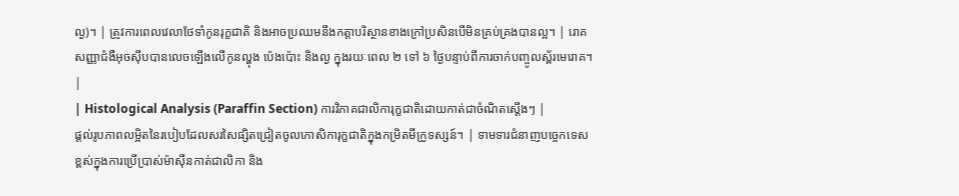ល្ង)។ | ត្រូវការពេលវេលាថែទាំកូនរុក្ខជាតិ និងអាចប្រឈមនឹងកត្តាបរិស្ថានខាងក្រៅប្រសិនបើមិនគ្រប់គ្រងបានល្អ។ | រោគសញ្ញាជំងឺអុចស៊ីបបានលេចឡើងលើកូនល្ហុង ប៉េងប៉ោះ និងល្ង ក្នុងរយៈពេល ២ ទៅ ៦ ថ្ងៃបន្ទាប់ពីការចាក់បញ្ចូលស្ព័រមេរោគ។ |
| Histological Analysis (Paraffin Section) ការវិភាគជាលិការុក្ខជាតិដោយកាត់ជាចំណិតស្តើងៗ |
ផ្តល់រូបភាពលម្អិតនៃរបៀបដែលសរសៃផ្សិតជ្រៀតចូលកោសិការុក្ខជាតិក្នុងកម្រិតមីក្រូទស្សន៍។ | ទាមទារជំនាញបច្ចេកទេសខ្ពស់ក្នុងការប្រើប្រាស់ម៉ាស៊ីនកាត់ជាលិកា និង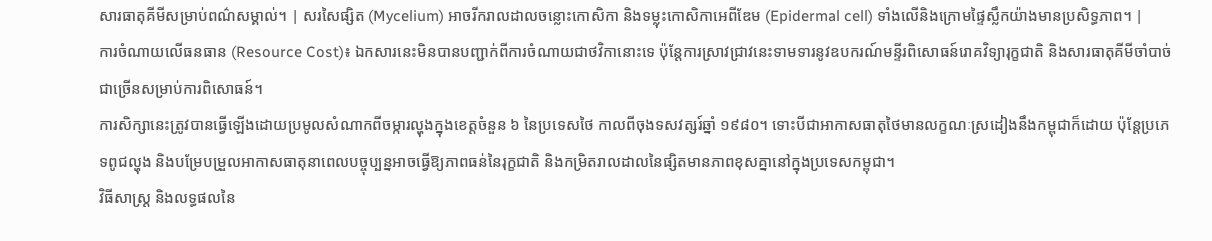សារធាតុគីមីសម្រាប់ពណ៌សម្គាល់។ | សរសៃផ្សិត (Mycelium) អាចរីករាលដាលចន្លោះកោសិកា និងទម្លុះកោសិកាអេពីឌែម (Epidermal cell) ទាំងលើនិងក្រោមផ្ទៃស្លឹកយ៉ាងមានប្រសិទ្ធភាព។ |
ការចំណាយលើធនធាន (Resource Cost)៖ ឯកសារនេះមិនបានបញ្ជាក់ពីការចំណាយជាថវិកានោះទេ ប៉ុន្តែការស្រាវជ្រាវនេះទាមទារនូវឧបករណ៍មន្ទីរពិសោធន៍រោគវិទ្យារុក្ខជាតិ និងសារធាតុគីមីចាំបាច់ជាច្រើនសម្រាប់ការពិសោធន៍។
ការសិក្សានេះត្រូវបានធ្វើឡើងដោយប្រមូលសំណាកពីចម្ការល្ហុងក្នុងខេត្តចំនួន ៦ នៃប្រទេសថៃ កាលពីចុងទសវត្សរ៍ឆ្នាំ ១៩៨០។ ទោះបីជាអាកាសធាតុថៃមានលក្ខណៈស្រដៀងនឹងកម្ពុជាក៏ដោយ ប៉ុន្តែប្រភេទពូជល្ហុង និងបម្រែបម្រួលអាកាសធាតុនាពេលបច្ចុប្បន្នអាចធ្វើឱ្យភាពធន់នៃរុក្ខជាតិ និងកម្រិតរាលដាលនៃផ្សិតមានភាពខុសគ្នានៅក្នុងប្រទេសកម្ពុជា។
វិធីសាស្ត្រ និងលទ្ធផលនៃ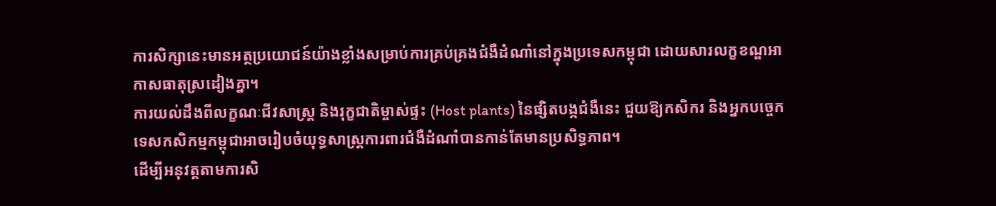ការសិក្សានេះមានអត្ថប្រយោជន៍យ៉ាងខ្លាំងសម្រាប់ការគ្រប់គ្រងជំងឺដំណាំនៅក្នុងប្រទេសកម្ពុជា ដោយសារលក្ខខណ្ឌអាកាសធាតុស្រដៀងគ្នា។
ការយល់ដឹងពីលក្ខណៈជីវសាស្ត្រ និងរុក្ខជាតិម្ចាស់ផ្ទះ (Host plants) នៃផ្សិតបង្កជំងឺនេះ ជួយឱ្យកសិករ និងអ្នកបច្ចេកទេសកសិកម្មកម្ពុជាអាចរៀបចំយុទ្ធសាស្ត្រការពារជំងឺដំណាំបានកាន់តែមានប្រសិទ្ធភាព។
ដើម្បីអនុវត្តតាមការសិ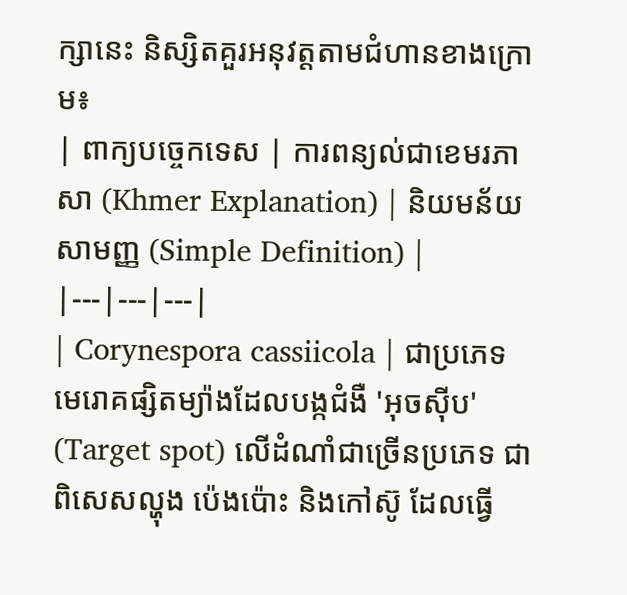ក្សានេះ និស្សិតគួរអនុវត្តតាមជំហានខាងក្រោម៖
| ពាក្យបច្ចេកទេស | ការពន្យល់ជាខេមរភាសា (Khmer Explanation) | និយមន័យសាមញ្ញ (Simple Definition) |
|---|---|---|
| Corynespora cassiicola | ជាប្រភេទមេរោគផ្សិតម្យ៉ាងដែលបង្កជំងឺ 'អុចស៊ីប' (Target spot) លើដំណាំជាច្រើនប្រភេទ ជាពិសេសល្ហុង ប៉េងប៉ោះ និងកៅស៊ូ ដែលធ្វើ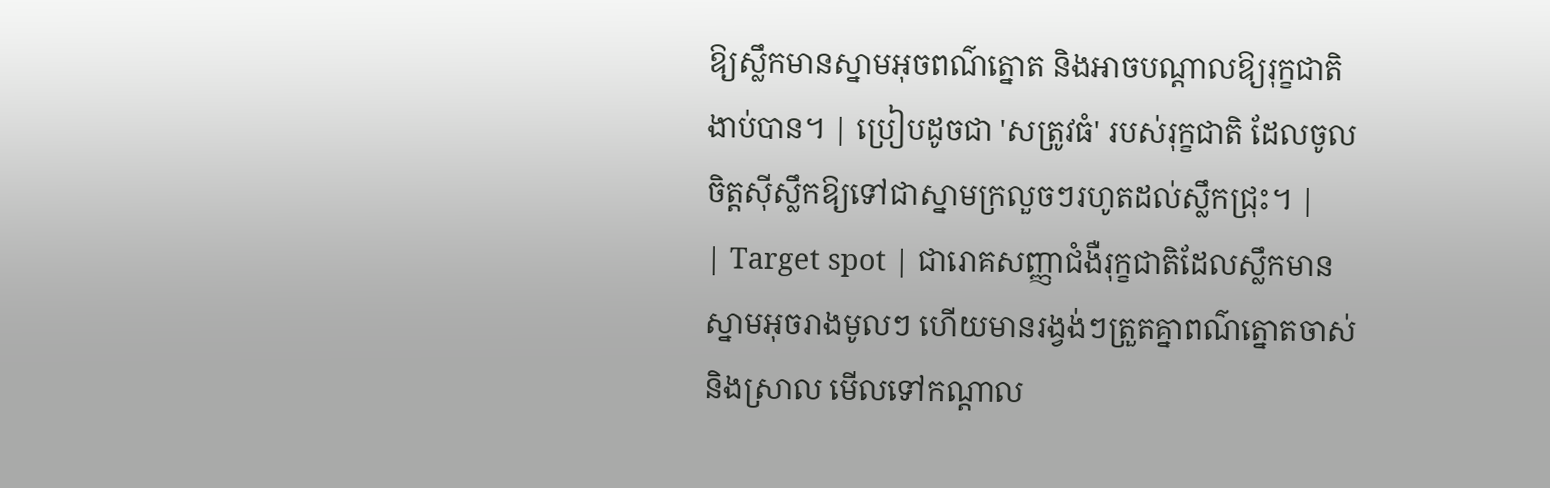ឱ្យស្លឹកមានស្នាមអុចពណ៌ត្នោត និងអាចបណ្តាលឱ្យរុក្ខជាតិងាប់បាន។ | ប្រៀបដូចជា 'សត្រូវធំ' របស់រុក្ខជាតិ ដែលចូលចិត្តស៊ីស្លឹកឱ្យទៅជាស្នាមក្រលួចៗរហូតដល់ស្លឹកជ្រុះ។ |
| Target spot | ជារោគសញ្ញាជំងឺរុក្ខជាតិដែលស្លឹកមានស្នាមអុចរាងមូលៗ ហើយមានរង្វង់ៗត្រួតគ្នាពណ៌ត្នោតចាស់និងស្រាល មើលទៅកណ្តាល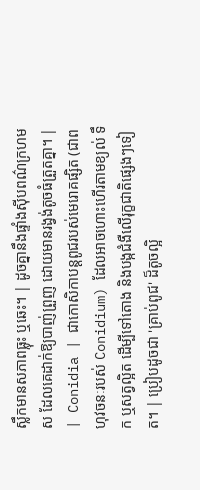ស្លឹកមានសភាពធ្លុះ ឬឆេះ។ | ដូចគ្នានឹងផ្ទាំងស៊ីបពណ៌ក្រហមស ដែលគេដាក់ឱ្យបាញ់ព្រួញ ដោយមានរង្វង់តូចធំត្រួតគ្នា។ |
| Conidia | ជាកោសិកាបន្តពូជរបស់មេរោគផ្សិត (ជាពហុវចនៈរបស់ Conidium) ដែលអាចហោះហើរតាមខ្យល់ ទឹក ឬសត្វល្អិត ដើម្បីទៅតោង និងបង្កជំងឺលើរុក្ខជាតិផ្សេងៗទៀត។ | ប្រៀបដូចជា 'គ្រាប់ពូជ' ដ៏តូចល្អិ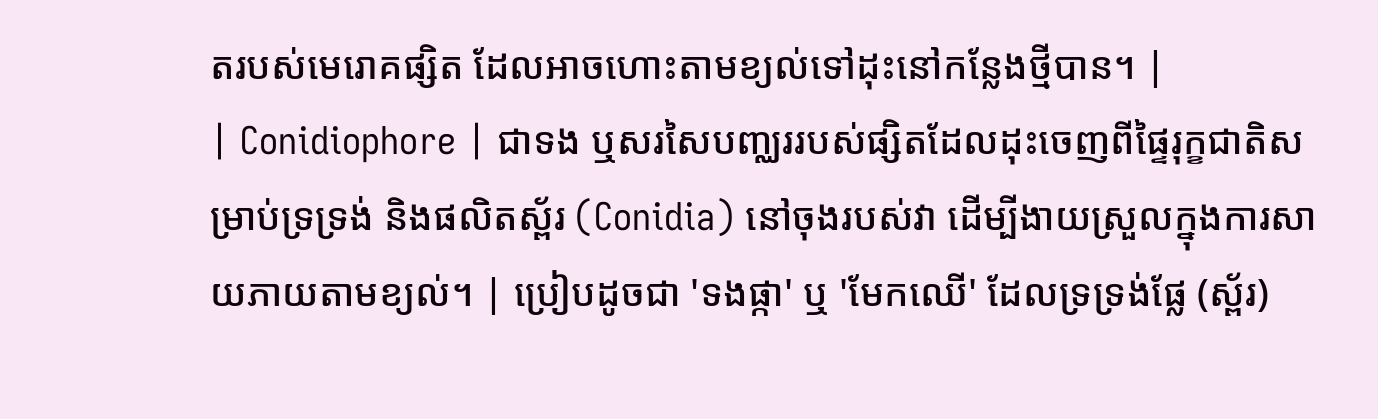តរបស់មេរោគផ្សិត ដែលអាចហោះតាមខ្យល់ទៅដុះនៅកន្លែងថ្មីបាន។ |
| Conidiophore | ជាទង ឬសរសៃបញ្ឈររបស់ផ្សិតដែលដុះចេញពីផ្ទៃរុក្ខជាតិសម្រាប់ទ្រទ្រង់ និងផលិតស្ព័រ (Conidia) នៅចុងរបស់វា ដើម្បីងាយស្រួលក្នុងការសាយភាយតាមខ្យល់។ | ប្រៀបដូចជា 'ទងផ្កា' ឬ 'មែកឈើ' ដែលទ្រទ្រង់ផ្លែ (ស្ព័រ)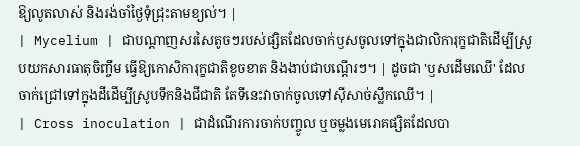ឱ្យលូតលាស់ និងរង់ចាំថ្ងៃទុំជ្រុះតាមខ្យល់។ |
| Mycelium | ជាបណ្តាញសរសៃតូចៗរបស់ផ្សិតដែលចាក់ឫសចូលទៅក្នុងជាលិការុក្ខជាតិដើម្បីស្រូបយកសារធាតុចិញ្ចឹម ធ្វើឱ្យកោសិការុក្ខជាតិខូចខាត និងងាប់ជាបណ្តើរៗ។ | ដូចជា 'ឫសដើមឈើ' ដែលចាក់ជ្រៅទៅក្នុងដីដើម្បីស្រូបទឹកនិងជីជាតិ តែទីនេះវាចាក់ចូលទៅស៊ីសាច់ស្លឹកឈើ។ |
| Cross inoculation | ជាដំណើរការចាក់បញ្ចូល ឬចម្លងមេរោគផ្សិតដែលបា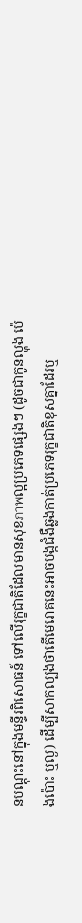នបណ្តុះនៅក្នុងមន្ទីរពិសោធន៍ ទៅលើរុក្ខជាតិដែលមានសុខภาพល្អប្រភេទផ្សេងៗ (ដូចជាកូនល្ហុង ប៉េងប៉ោះ ឬល្ង) ដើម្បីសាកល្បងថាតើមេរោគនេះអាចបង្កជំងឺឆ្លងកាត់ប្រភេទរុក្ខជាតិខុសគ្នាដែរឬ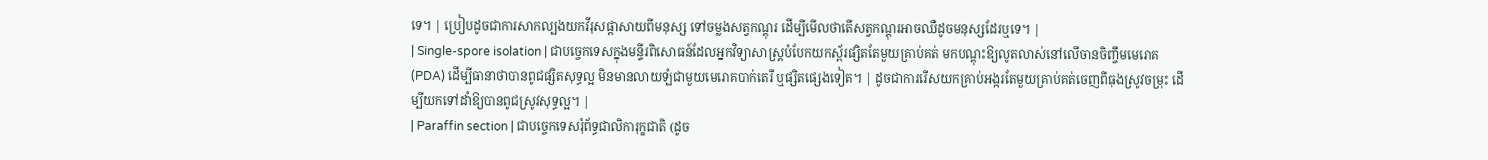ទេ។ | ប្រៀបដូចជាការសាកល្បងយកវីរុសផ្តាសាយពីមនុស្ស ទៅចម្លងសត្វកណ្តុរ ដើម្បីមើលថាតើសត្វកណ្តុរអាចឈឺដូចមនុស្សដែរឬទេ។ |
| Single-spore isolation | ជាបច្ចេកទេសក្នុងមន្ទីរពិសោធន៍ដែលអ្នកវិទ្យាសាស្ត្របំបែកយកស្ព័រផ្សិតតែមួយគ្រាប់គត់ មកបណ្តុះឱ្យលូតលាស់នៅលើចានចិញ្ចឹមមេរោគ (PDA) ដើម្បីធានាថាបានពូជផ្សិតសុទ្ធល្អ មិនមានលាយឡំជាមួយមេរោគបាក់តេរី ឬផ្សិតផ្សេងទៀត។ | ដូចជាការរើសយកគ្រាប់អង្ករតែមួយគ្រាប់គត់ចេញពីធុងស្រូវចម្រុះ ដើម្បីយកទៅដាំឱ្យបានពូជស្រូវសុទ្ធល្អ។ |
| Paraffin section | ជាបច្ចេកទេសរុំព័ទ្ធជាលិការុក្ខជាតិ (ដូច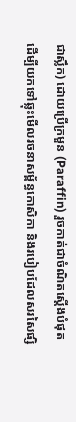ជាស្លឹក) ដោយប្រើក្រមួន (Paraffin) រួចកាត់ជាចំណិតស្តើងបំផុត ដើម្បីយកទៅឆ្លុះមើលរចនាសម្ព័ន្ធកោសិកា និងរបៀបដែលសរសៃផ្សិ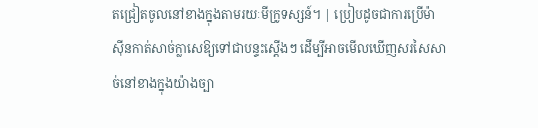តជ្រៀតចូលនៅខាងក្នុងតាមរយៈមីក្រូទស្សន៍។ | ប្រៀបដូចជាការប្រើម៉ាស៊ីនកាត់សាច់ក្លាសេឱ្យទៅជាបន្ទះស្តើងៗ ដើម្បីអាចមើលឃើញសរសៃសាច់នៅខាងក្នុងយ៉ាងច្បា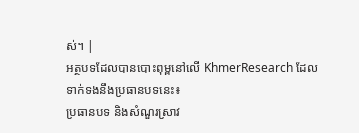ស់។ |
អត្ថបទដែលបានបោះពុម្ពនៅលើ KhmerResearch ដែលទាក់ទងនឹងប្រធានបទនេះ៖
ប្រធានបទ និងសំណួរស្រាវ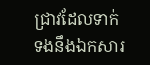ជ្រាវដែលទាក់ទងនឹងឯកសារ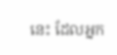នេះ ដែលអ្នក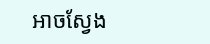អាចស្វែង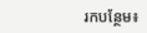រកបន្ថែម៖